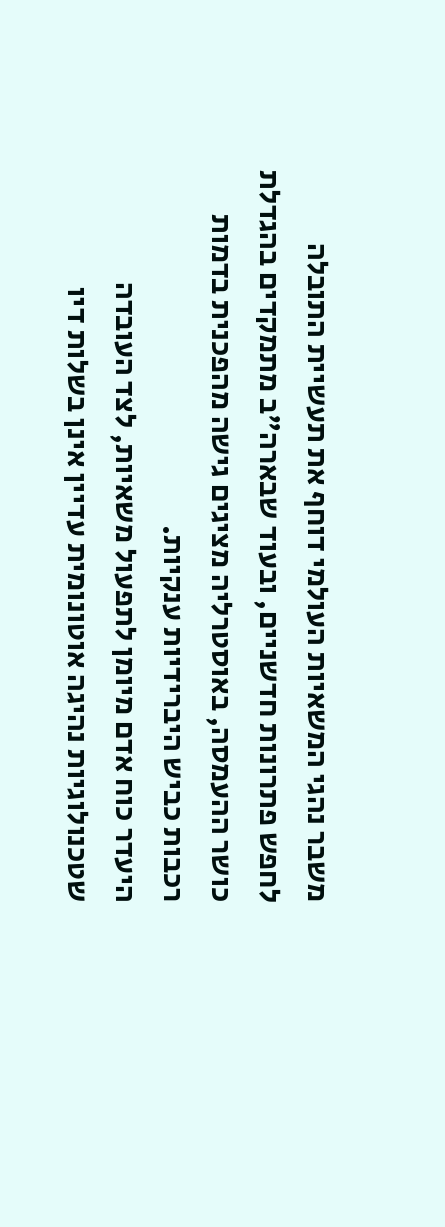משבר נהגי המשאיות העולמי דוחף את תעשיית התובלה לחפש פתרונות חדשניים, ובעוד שבארה"ב מתמקדים בהגדלת כושר ההעמסה, באוסטרליה מציגים גישה מהפכנית בדמות רכבות כביש היברידיות ענקיות.
היעדר כוח אדם מיומן לתפעול משאיות, לצד העובדה שטכנולוגיות נהיגה אוטונומית עדיין אינן בשלות דיו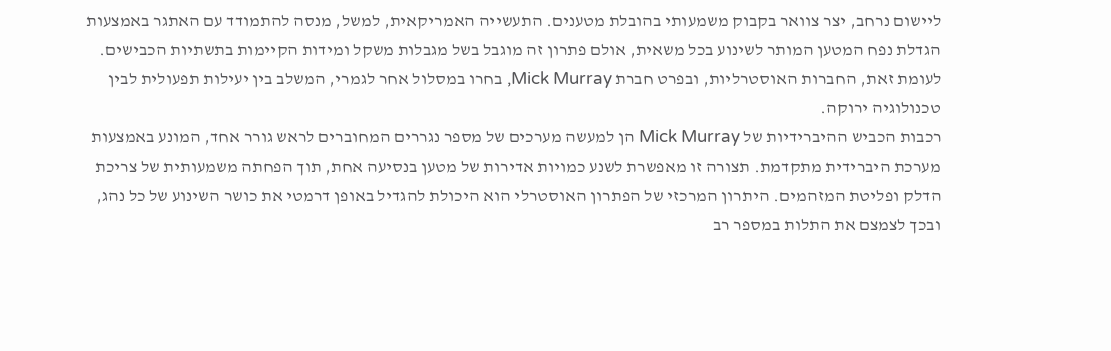ליישום נרחב, יצר צוואר בקבוק משמעותי בהובלת מטענים. התעשייה האמריקאית, למשל, מנסה להתמודד עם האתגר באמצעות הגדלת נפח המטען המותר לשינוע בכל משאית, אולם פתרון זה מוגבל בשל מגבלות משקל ומידות הקיימות בתשתיות הכבישים. לעומת זאת, החברות האוסטרליות, ובפרט חברת Mick Murray, בחרו במסלול אחר לגמרי, המשלב בין יעילות תפעולית לבין טכנולוגיה ירוקה.
רכבות הכביש ההיברידיות של Mick Murray הן למעשה מערכים של מספר נגררים המחוברים לראש גורר אחד, המונע באמצעות מערכת היברידית מתקדמת. תצורה זו מאפשרת לשנע כמויות אדירות של מטען בנסיעה אחת, תוך הפחתה משמעותית של צריכת הדלק ופליטת המזהמים. היתרון המרכזי של הפתרון האוסטרלי הוא היכולת להגדיל באופן דרמטי את כושר השינוע של כל נהג, ובכך לצמצם את התלות במספר רב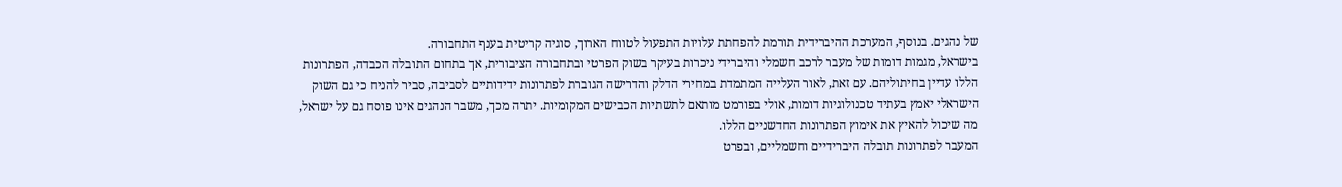של נהגים. בנוסף, המערכת ההיברידית תורמת להפחתת עלויות התפעול לטווח הארוך, סוגיה קריטית בענף התחבורה.
בישראל, מגמות דומות של מעבר לרכב חשמלי והיברידי ניכרות בעיקר בשוק הפרטי ובתחבורה הציבורית, אך בתחום התובלה הכבדה, הפתרונות הללו עדיין בחיתוליהם. עם זאת, לאור העלייה המתמדת במחירי הדלק והדרישה הגוברת לפתרונות ידידותיים לסביבה, סביר להניח כי גם השוק הישראלי יאמץ בעתיד טכנולוגיות דומות, אולי בפורמט מותאם לתשתיות הכבישים המקומיות. יתרה מכך, משבר הנהגים אינו פוסח גם על ישראל, מה שיכול להאיץ את אימוץ הפתרונות החדשניים הללו.
המעבר לפתרונות תובלה היברידיים וחשמליים, ובפרט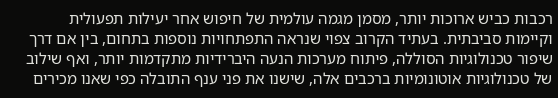רכבות כביש ארוכות יותר, מסמן מגמה עולמית של חיפוש אחר יעילות תפעולית וקיימות סביבתית. בעתיד הקרוב צפוי שנראה התפתחויות נוספות בתחום, בין אם דרך שיפור טכנולוגיות הסוללה, פיתוח מערכות הנעה היברידיות מתקדמות יותר, ואף שילוב של טכנולוגיות אוטונומיות ברכבים אלה, שישנו את פני ענף התובלה כפי שאנו מכירים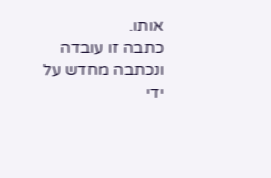אותו.
כתבה זו עובדה ונכתבה מחדש על ידי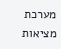מערכת מציאות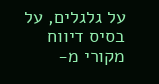על גלגלים, על בסיס דיווח מקורי מ-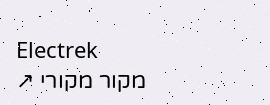Electrek
מקור מקורי ↗